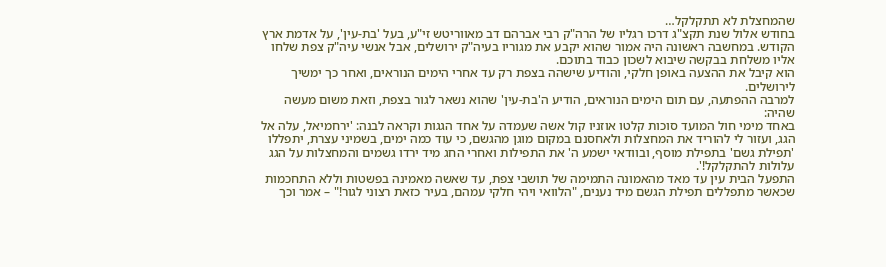שהמחצלת לא תתקלקל…
בחודש אלול שנת תקצ"ג דרכו רגליו של הרה"ק רבי אברהם דב מאווריטש זי"ע, בעל 'בת-עין', על אדמת ארץ הקודש. במחשבה ראשונה היה אמור שהוא יקבע את מגוריו בעיה"ק ירושלים, אבל אנשי עיה"ק צפת שלחו אליו משלחת בבקשה שיבוא לשכון כבוד בתוכם.
הוא קיבל את ההצעה באופן חלקי, והודיע שישהה בצפת רק עד אחרי הימים הנוראים, ואחר כך ימשיך לירושלים.
למרבה ההפתעה, עם תום הימים הנוראים, הודיע ה'בת-עין' שהוא נשאר לגור בצפת, וזאת משום מעשה שהיה:
באחד מימי חול המועד סוכות קלטו אוזניו קול אשה שעמדה על אחד הגגות וקראה לבנה: 'ירחמיאל, עלה אל הגג, ועזור לי להוריד את המחצלות ולאחסנם במקום מוגן מהגשם, כי עוד כמה ימים, בשמיני עצרת, יתפללו 'תפילת גשם' בתפילת מוסף, ובוודאי ישמע ה' את התפילות ואחרי החג מיד ירדו גשמים והמחצלות על הגג עלולות להתקלקל!'.
התפעל הבית עין עד מאד מהאמונה התמימה של תושבי צפת, עד שאשה מאמינה בפשטות וללא התחכמות שכאשר מתפללים תפילת הגשם מיד נענים, "הלוואי ויהי חלקי עמהם, בעיר כזאת רצוני לגור!" – אמר וכך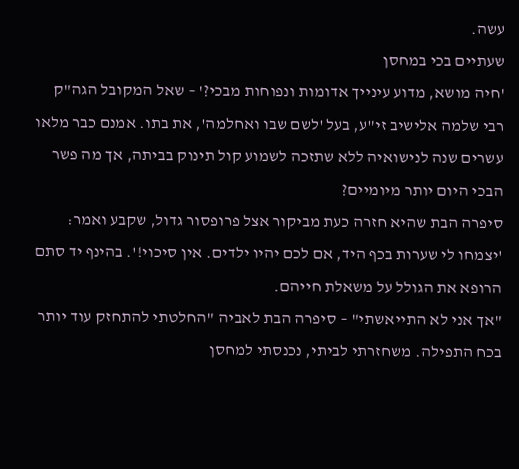עשה.
שעתיים בכי במחסן
'חיה מושא, מדוע עינייך אדומות ונפוחות מבכי?' – שאל המקובל הגה"ק רבי שלמה אלישיב זי"ע, בעל 'לשם שבו ואחלמה', את בתו. אמנם כבר מלאו עשרים שנה לנישואיה ללא שתזכה לשמוע קול תינוק בביתה, אך מה פשר הבכי היום יותר מיומיים?
סיפרה הבת שהיא חזרה כעת מביקור אצל פרופסור גדול, שקבע ואמר: 'יצמחו לי שערות בכף היד, אם לכם יהיו ילדים. אין סיכוי!'. בהינף יד סתם הרופא את הגולל על משאלת חייהם.
"אך אני לא התייאשתי" – סיפרה הבת לאביה "החלטתי להתחזק עוד יותר בכח התפילה. משחזרתי לביתי, נכנסתי למחסן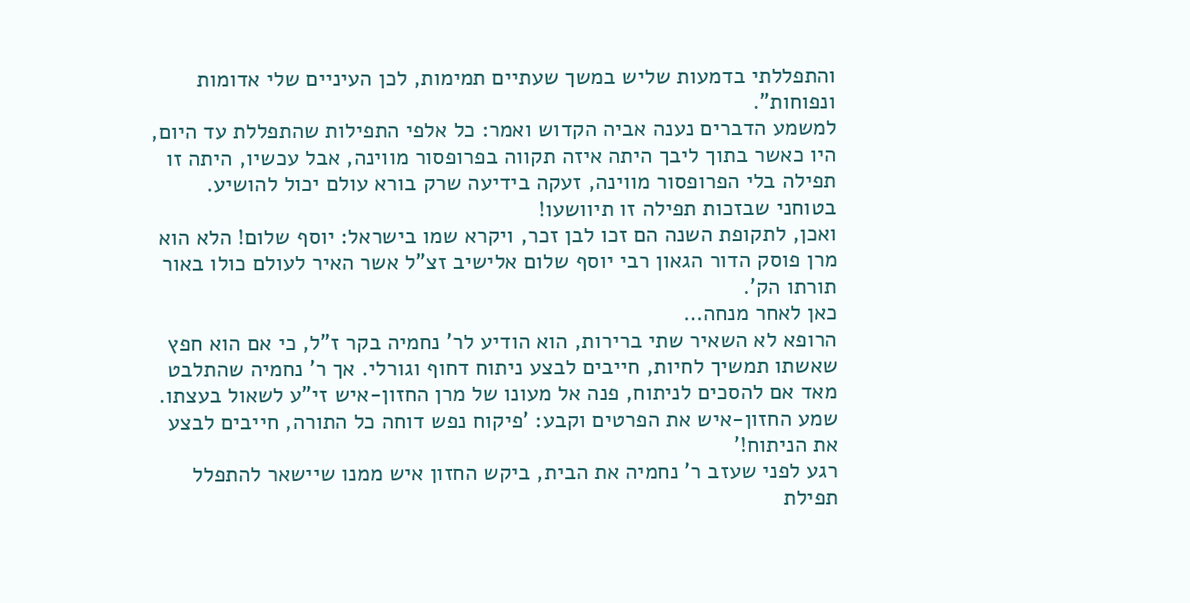והתפללתי בדמעות שליש במשך שעתיים תמימות, לכן העיניים שלי אדומות ונפוחות".
למשמע הדברים נענה אביה הקדוש ואמר: כל אלפי התפילות שהתפללת עד היום, היו כאשר בתוך ליבך היתה איזה תקווה בפרופסור מווינה, אבל עכשיו, היתה זו תפילה בלי הפרופסור מווינה, זעקה בידיעה שרק בורא עולם יכול להושיע. בטוחני שבזכות תפילה זו תיוושעו!
ואכן, לתקופת השנה הם זכו לבן זכר, ויקרא שמו בישראל: יוסף שלום! הלא הוא מרן פוסק הדור הגאון רבי יוסף שלום אלישיב זצ"ל אשר האיר לעולם כולו באור תורתו הק'.
כאן לאחר מנחה…
הרופא לא השאיר שתי ברירות, הוא הודיע לר' נחמיה בקר ז"ל, כי אם הוא חפץ שאשתו תמשיך לחיות, חייבים לבצע ניתוח דחוף וגורלי. אך ר' נחמיה שהתלבט מאד אם להסכים לניתוח, פנה אל מעונו של מרן החזון-איש זי"ע לשאול בעצתו. שמע החזון-איש את הפרטים וקבע: 'פיקוח נפש דוחה כל התורה, חייבים לבצע את הניתוח!'
רגע לפני שעזב ר' נחמיה את הבית, ביקש החזון איש ממנו שיישאר להתפלל תפילת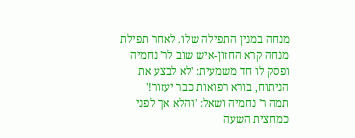מנחה במנין התפילה שלו. לאחר תפילת מנחה קרא החזון-איש שוב לר' נחמיה ופסק לו חד משמעית: 'לא לבצע את הניתוח, בורא רפואות כבר יעזור!'
תמה ר' נחמיה ושאל: 'והלא אך לפני כמחצית השעה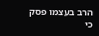הרב בעצמו פסק כי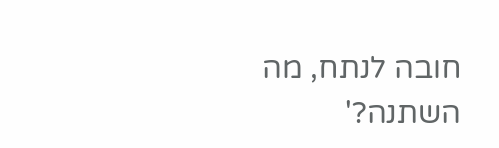חובה לנתח, מה השתנה?'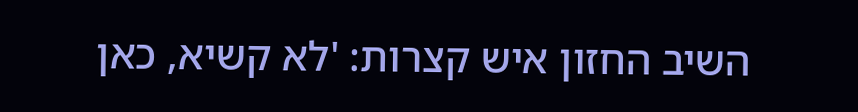השיב החזון איש קצרות: 'לא קשיא, כאן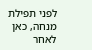לפני תפילת מנחה, כאן לאחר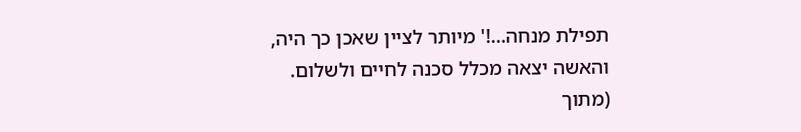תפילת מנחה…!' מיותר לציין שאכן כך היה, והאשה יצאה מכלל סכנה לחיים ולשלום.
(מתוך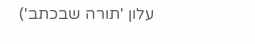עלון 'תורה שבכתב')